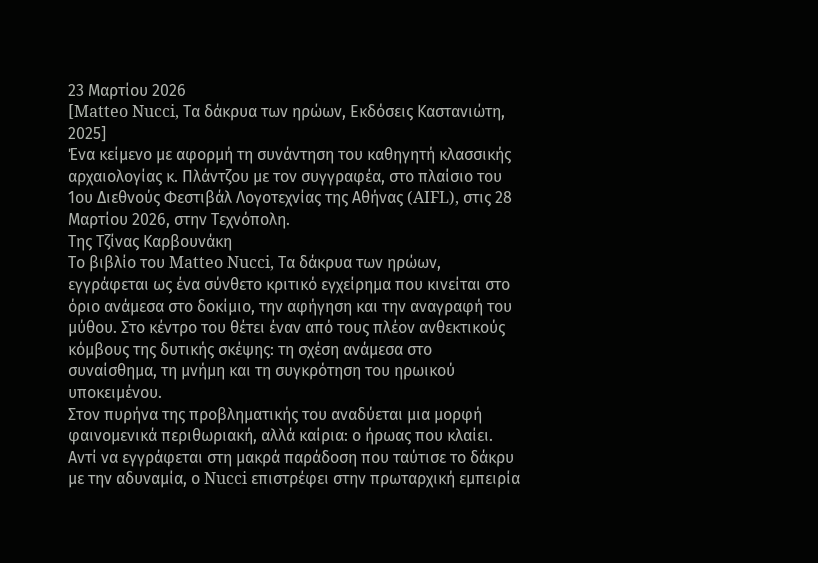23 Μαρτίου 2026
[Matteo Nucci, Τα δάκρυα των ηρώων, Εκδόσεις Καστανιώτη, 2025]
Ένα κείμενο με αφορμή τη συνάντηση του καθηγητή κλασσικής αρχαιολογίας κ. Πλάντζου με τον συγγραφέα, στο πλαίσιο του 1ου Διεθνούς Φεστιβάλ Λογοτεχνίας της Αθήνας (AIFL), στις 28 Μαρτίου 2026, στην Τεχνόπολη.
Της Τζίνας Καρβουνάκη
Το βιβλίο του Matteo Nucci, Τα δάκρυα των ηρώων, εγγράφεται ως ένα σύνθετο κριτικό εγχείρημα που κινείται στο όριο ανάμεσα στο δοκίμιο, την αφήγηση και την αναγραφή του μύθου. Στο κέντρο του θέτει έναν από τους πλέον ανθεκτικούς κόμβους της δυτικής σκέψης: τη σχέση ανάμεσα στο συναίσθημα, τη μνήμη και τη συγκρότηση του ηρωικού υποκειμένου.
Στον πυρήνα της προβληματικής του αναδύεται μια μορφή φαινομενικά περιθωριακή, αλλά καίρια: ο ήρωας που κλαίει. Αντί να εγγράφεται στη μακρά παράδοση που ταύτισε το δάκρυ με την αδυναμία, ο Nucci επιστρέφει στην πρωταρχική εμπειρία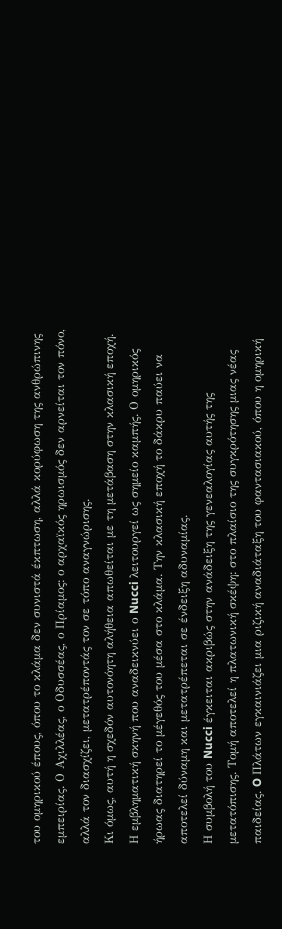του ομηρικού έπους, όπου το κλάμα δεν συνιστά έκπτωση, αλλά κορύφωση της ανθρώπινης εμπειρίας. Ο Αχιλλέας, ο Οδυσσέας, ο Πρίαμος: ο αρχαϊκός ηρωισμός δεν αρνείται τον πόνο, αλλά τον διασχίζει, μετατρέποντάς τον σε τόπο αναγνώρισης.
Κι όμως, αυτή η σχεδόν αυτονόητη αλήθεια απωθείται με τη μετάβαση στην κλασική εποχή. Η εμβληματική σκηνή που αναδεικνύει ο Nucci λειτουργεί ως σημείο καμπής. Ο ομηρικός ήρωας διατηρεί το μέγεθός του μέσα στο κλάμα. Την κλασική εποχή το δάκρυ παύει να αποτελεί δύναμη και μετατρέπεται σε ένδειξη αδυναμίας.
Η συμβολή του Nucci έγκειται ακριβώς στην ανάδειξη της γενεαλογίας αυτής της μετατόπισης. Τομή αποτελεί η πλατωνική σκέψη: στο πλαίσιο της συγκρότησης μιας νέας παιδείας. O Πλάτων εγκαινιάζει μια ριζική αναδιάταξη του φαντασιακού, όπου η ομηρική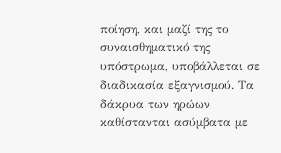ποίηση, και μαζί της το συναισθηματικό της υπόστρωμα, υποβάλλεται σε διαδικασία εξαγνισμού. Τα δάκρυα των ηρώων καθίστανται ασύμβατα με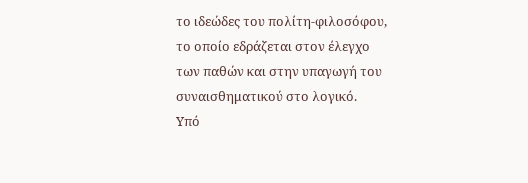το ιδεώδες του πολίτη-φιλοσόφου, το οποίο εδράζεται στον έλεγχο των παθών και στην υπαγωγή του συναισθηματικού στο λογικό.
Υπό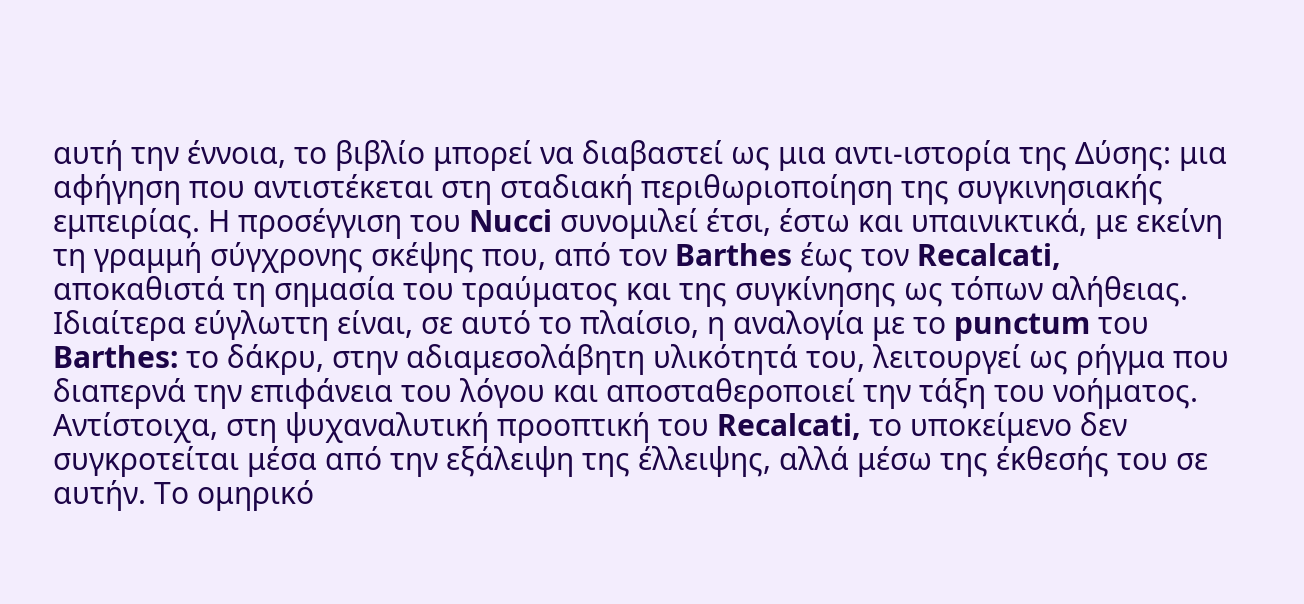αυτή την έννοια, το βιβλίο μπορεί να διαβαστεί ως μια αντι-ιστορία της Δύσης: μια αφήγηση που αντιστέκεται στη σταδιακή περιθωριοποίηση της συγκινησιακής εμπειρίας. Η προσέγγιση του Nucci συνομιλεί έτσι, έστω και υπαινικτικά, με εκείνη τη γραμμή σύγχρονης σκέψης που, από τον Barthes έως τον Recalcati, αποκαθιστά τη σημασία του τραύματος και της συγκίνησης ως τόπων αλήθειας.
Ιδιαίτερα εύγλωττη είναι, σε αυτό το πλαίσιο, η αναλογία με το punctum του Barthes: το δάκρυ, στην αδιαμεσολάβητη υλικότητά του, λειτουργεί ως ρήγμα που διαπερνά την επιφάνεια του λόγου και αποσταθεροποιεί την τάξη του νοήματος. Αντίστοιχα, στη ψυχαναλυτική προοπτική του Recalcati, το υποκείμενο δεν συγκροτείται μέσα από την εξάλειψη της έλλειψης, αλλά μέσω της έκθεσής του σε αυτήν. Το ομηρικό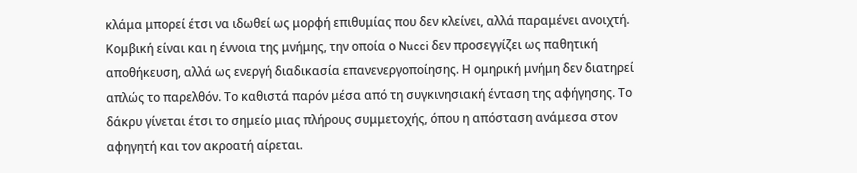κλάμα μπορεί έτσι να ιδωθεί ως μορφή επιθυμίας που δεν κλείνει, αλλά παραμένει ανοιχτή.
Κομβική είναι και η έννοια της μνήμης, την οποία ο Nucci δεν προσεγγίζει ως παθητική αποθήκευση, αλλά ως ενεργή διαδικασία επανενεργοποίησης. Η ομηρική μνήμη δεν διατηρεί απλώς το παρελθόν. Το καθιστά παρόν μέσα από τη συγκινησιακή ένταση της αφήγησης. Το δάκρυ γίνεται έτσι το σημείο μιας πλήρους συμμετοχής, όπου η απόσταση ανάμεσα στον αφηγητή και τον ακροατή αίρεται.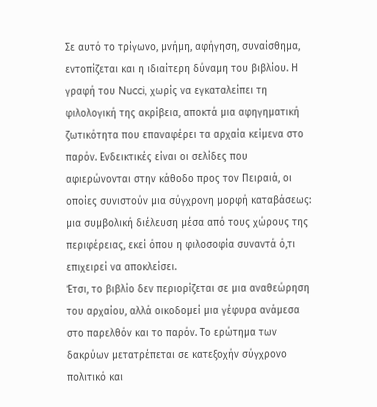Σε αυτό το τρίγωνο, μνήμη, αφήγηση, συναίσθημα, εντοπίζεται και η ιδιαίτερη δύναμη του βιβλίου. Η γραφή του Nucci, χωρίς να εγκαταλείπει τη φιλολογική της ακρίβεια, αποκτά μια αφηγηματική ζωτικότητα που επαναφέρει τα αρχαία κείμενα στο παρόν. Ενδεικτικές είναι οι σελίδες που αφιερώνονται στην κάθοδο προς τον Πειραιά, οι οποίες συνιστούν μια σύγχρονη μορφή καταβάσεως: μια συμβολική διέλευση μέσα από τους χώρους της περιφέρειας, εκεί όπου η φιλοσοφία συναντά ό,τι επιχειρεί να αποκλείσει.
Έτσι, το βιβλίο δεν περιορίζεται σε μια αναθεώρηση του αρχαίου, αλλά οικοδομεί μια γέφυρα ανάμεσα στο παρελθόν και το παρόν. Το ερώτημα των δακρύων μετατρέπεται σε κατεξοχήν σύγχρονο πολιτικό και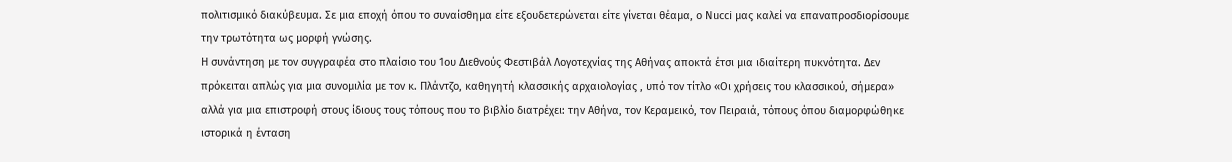πολιτισμικό διακύβευμα. Σε μια εποχή όπου το συναίσθημα είτε εξουδετερώνεται είτε γίνεται θέαμα, ο Nucci μας καλεί να επαναπροσδιορίσουμε την τρωτότητα ως μορφή γνώσης.
Η συνάντηση με τον συγγραφέα στο πλαίσιο του 1ου Διεθνούς Φεστιβάλ Λογοτεχνίας της Αθήνας αποκτά έτσι μια ιδιαίτερη πυκνότητα. Δεν πρόκειται απλώς για μια συνομιλία με τον κ. Πλάντζο, καθηγητή κλασσικής αρχαιολογίας , υπό τον τίτλο «Οι χρήσεις του κλασσικού, σήμερα» αλλά για μια επιστροφή στους ίδιους τους τόπους που το βιβλίο διατρέχει: την Αθήνα, τον Κεραμεικό, τον Πειραιά, τόπους όπου διαμορφώθηκε ιστορικά η ένταση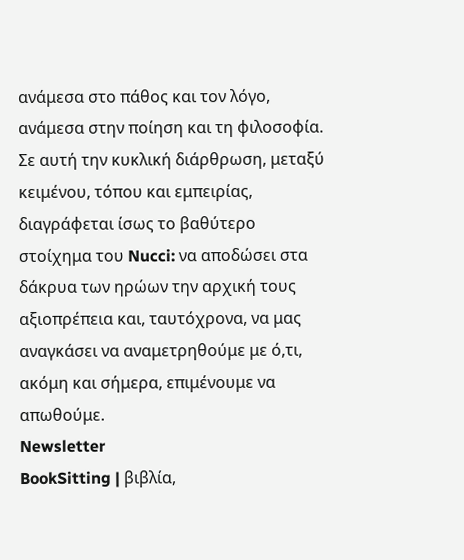ανάμεσα στο πάθος και τον λόγο, ανάμεσα στην ποίηση και τη φιλοσοφία.
Σε αυτή την κυκλική διάρθρωση, μεταξύ κειμένου, τόπου και εμπειρίας, διαγράφεται ίσως το βαθύτερο στοίχημα του Nucci: να αποδώσει στα δάκρυα των ηρώων την αρχική τους αξιοπρέπεια και, ταυτόχρονα, να μας αναγκάσει να αναμετρηθούμε με ό,τι, ακόμη και σήμερα, επιμένουμε να απωθούμε.
Newsletter
BookSitting | βιβλία,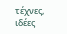τέχνες, ιδέες